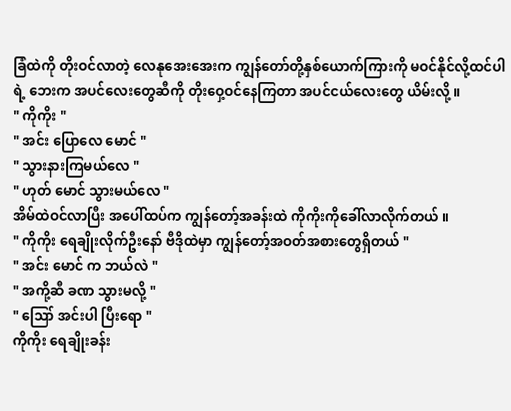ခြံထဲကို တိုးဝင်လာတဲ့ လေနုအေးအေးက ကျွန်တော်တို့နှစ်ယောက်ကြားကို မဝင်နိုင်လို့ထင်ပါရဲ့ ဘေးက အပင်လေးတွေဆီကို တိုးဝှေ့ဝင်နေကြတာ အပင်ငယ်လေးတွေ ယိမ်းလို့ ။
" ကိုကိုး "
" အင်း ပြောလေ မောင် "
" သွားနားကြမယ်လေ "
" ဟုတ် မောင် သွားမယ်လေ "
အိမ်ထဲဝင်လာပြီး အပေါ်ထပ်က ကျွန်တော့်အခန်းထဲ ကိုကိုးကိုခေါ်လာလိုက်တယ် ။
" ကိုကိုး ရေချိုးလိုက်ဦးနော် ဗီဒိုထဲမှာ ကျွန်တော့်အဝတ်အစားတွေရှိတယ် "
" အင်း မောင် က ဘယ်လဲ "
" အကို့ဆီ ခဏ သွားမလို့ "
" ဪ အင်းပါ ပြီးရော "
ကိုကိုး ရေချိုးခန်း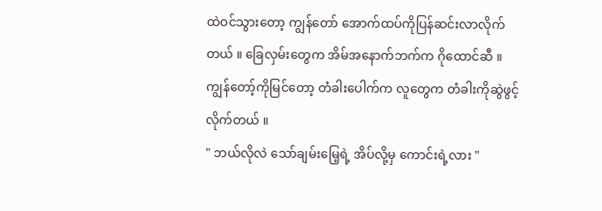ထဲဝင်သွားတော့ ကျွန်တော် အောက်ထပ်ကိုပြန်ဆင်းလာလိုက်တယ် ။ ခြေလှမ်းတွေက အိမ်အနောက်ဘက်က ဂိုထောင်ဆီ ။ ကျွန်တော့်ကိုမြင်တော့ တံခါးပေါက်က လူတွေက တံခါးကိုဆွဲဖွင့်လိုက်တယ် ။
" ဘယ်လိုလဲ သော်ချမ်းမြေ့ရဲ့ အိပ်လို့မှ ကောင်းရဲ့လား "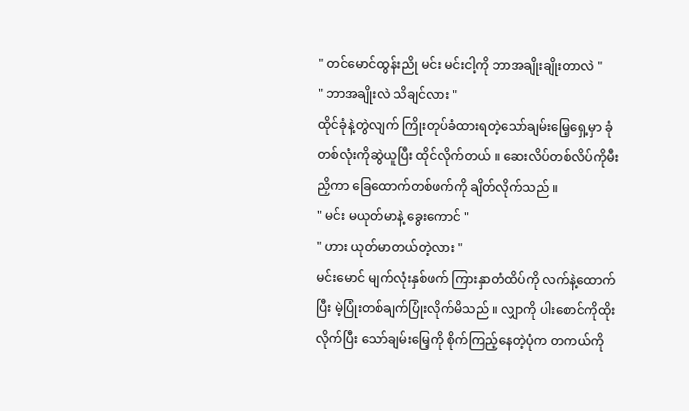" တင်မောင်ထွန်းညို မင်း မင်းငါ့ကို ဘာအချိုးချိုးတာလဲ "
" ဘာအချိုးလဲ သိချင်လား "
ထိုင်ခုံနဲ့တွဲလျက် ကြိုးတုပ်ခံထားရတဲ့သော်ချမ်းမြေ့ရှေ့မှာ ခုံတစ်လုံးကိုဆွဲယူပြီး ထိုင်လိုက်တယ် ။ ဆေးလိပ်တစ်လိပ်ကိုမီးညှိကာ ခြေထောက်တစ်ဖက်ကို ချိတ်လိုက်သည် ။
" မင်း မယုတ်မာနဲ့ ခွေးကောင် "
" ဟား ယုတ်မာတယ်တဲ့လား "
မင်းမောင် မျက်လုံးနှစ်ဖက် ကြားနှာတံထိပ်ကို လက်နဲ့ထောက်ပြီး မဲ့ပြုံးတစ်ချက်ပြုံးလိုက်မိသည် ။ လျှာကို ပါးစောင်ကိုထိုးလိုက်ပြီး သော်ချမ်းမြေ့ကို စိုက်ကြည့်နေတဲ့ပုံက တကယ်ကို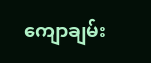ကျောချမ်း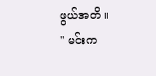ဖွယ်အတိ ။
" မင်းက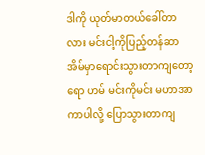ဒါကို ယုတ်မာတယ်ခေါ်တာလား မင်းငါ့ကိုပြည့်တန်ဆာအိမ်မှာရောင်းသွားတာကျတော့ရော ဟမ် မင်းကိုမင်း မဟာအာကာပါလို့ ပြောသွားတာကျ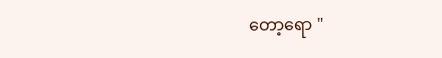တော့ရော "